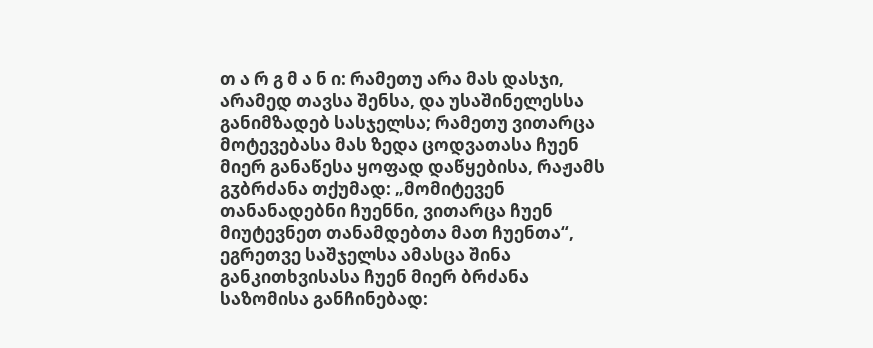თ ა რ გ მ ა ნ ი: რამეთუ არა მას დასჯი, არამედ თავსა შენსა, და უსაშინელესსა განიმზადებ სასჯელსა; რამეთუ ვითარცა მოტევებასა მას ზედა ცოდვათასა ჩუენ მიერ განაწესა ყოფად დაწყებისა, რაჟამს გჳბრძანა თქუმად: „მომიტევენ თანანადებნი ჩუენნი, ვითარცა ჩუენ მიუტევნეთ თანამდებთა მათ ჩუენთა“, ეგრეთვე საშჯელსა ამასცა შინა განკითხვისასა ჩუენ მიერ ბრძანა საზომისა განჩინებად: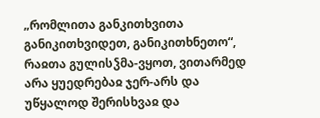„რომლითა განკითხვითა განიკითხვიდეთ, განიკითხნეთო“, რაჲთა გულისჴმა-ვყოთ, ვითარმედ არა ყუედრებაჲ ჯერ-არს და უწყალოდ შერისხვაჲ და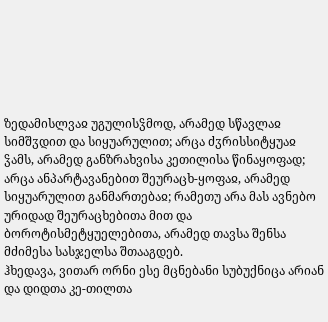ზედამისლვაჲ უგულისჴმოდ, არამედ სწავლაჲ სიმშჳდით და სიყუარულით; არცა ძჳრისსიტყუაჲ ჴამს, არამედ განზრახვისა კეთილისა წინაყოფად; არცა ანპარტავანებით შეურაცხ-ყოფაჲ, არამედ სიყუარულით განმართებაჲ; რამეთუ არა მას ავნებო ურიდად შეურაცხებითა მით და ბოროტისმეტყუელებითა, არამედ თავსა შენსა მძიმესა სასჯელსა შთააგდებ.
ჰხედავა, ვითარ ორნი ესე მცნებანი სუბუქნიცა არიან და დიდთა კე-თილთა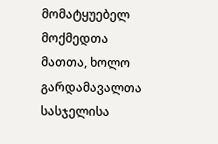მომატყუებელ მოქმედთა მათთა, ხოლო გარდამავალთა სასჯელისა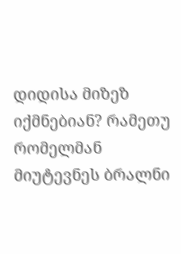დიდისა მიზეზ იქმნებიან? რამეთუ რომელმან მიუტევნეს ბრალნი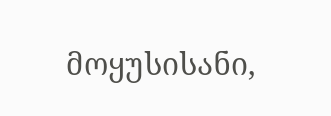მოყუსისანი,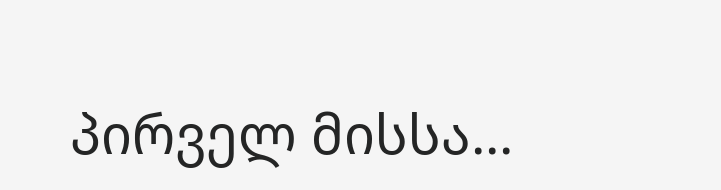პირველ მისსა...